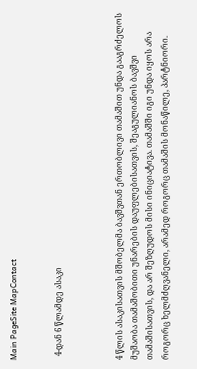Main PageSite MapContact


  4-დან 6 წლამდე ასაკი



4 წლის ასაკისათვის მშობელმა ბავშვთან ერთობლივი თამაშით უნდა გააგრძელოს მუშაობა თამაშობითი უნარების დაუფლებისათვის, შეაგულიანოს ბავშვი თამაშისათვის, და არ შეზღუდოს მისი ინიციატივა. თამაშში იგი უნდა იყოს არა როგორც ხელმძღვანელი, არამედ როგორც თამაშის მონაწილე, პარტნიორი.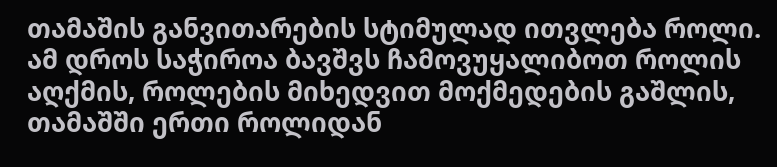თამაშის განვითარების სტიმულად ითვლება როლი. ამ დროს საჭიროა ბავშვს ჩამოვუყალიბოთ როლის აღქმის, როლების მიხედვით მოქმედების გაშლის, თამაშში ერთი როლიდან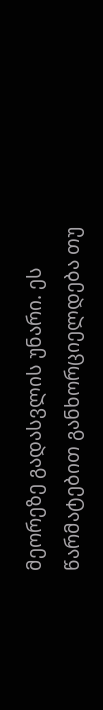მეორეზე გადასვლის უნარი. ეს წარმატებით განხორციელდება თუ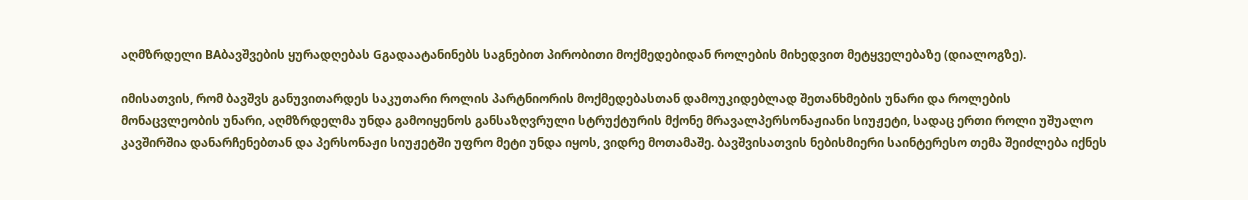აღმზრდელი BAბავშვების ყურადღებას Gგადაატანინებს საგნებით პირობითი მოქმედებიდან როლების მიხედვით მეტყველებაზე (დიალოგზე).

იმისათვის, რომ ბავშვს განუვითარდეს საკუთარი როლის პარტნიორის მოქმედებასთან დამოუკიდებლად შეთანხმების უნარი და როლების მონაცვლეობის უნარი, აღმზრდელმა უნდა გამოიყენოს განსაზღვრული სტრუქტურის მქონე მრავალპერსონაჟიანი სიუჟეტი, სადაც ერთი როლი უშუალო კავშირშია დანარჩენებთან და პერსონაჟი სიუჟეტში უფრო მეტი უნდა იყოს, ვიდრე მოთამაშე. ბავშვისათვის ნებისმიერი საინტერესო თემა შეიძლება იქნეს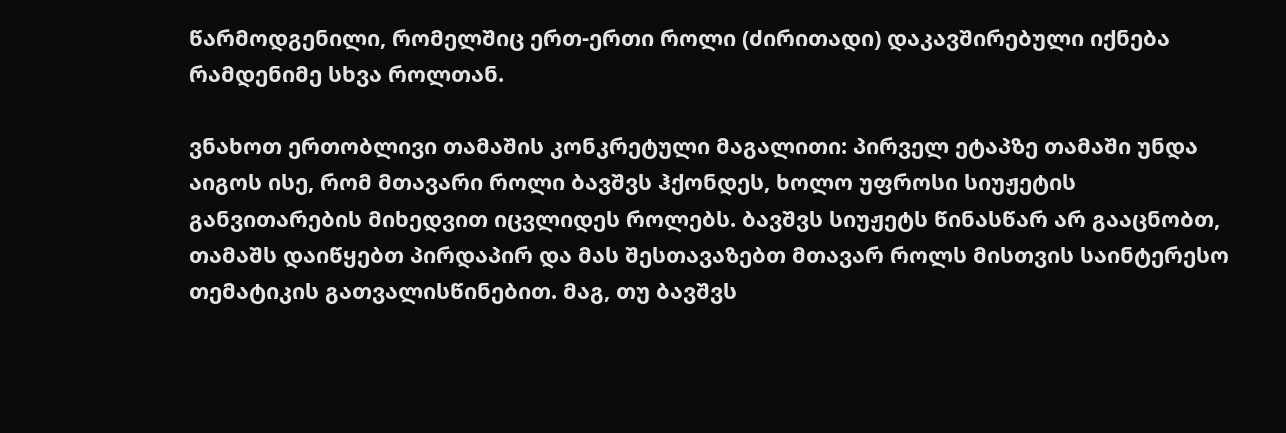წარმოდგენილი, რომელშიც ერთ-ერთი როლი (ძირითადი) დაკავშირებული იქნება რამდენიმე სხვა როლთან.

ვნახოთ ერთობლივი თამაშის კონკრეტული მაგალითი: პირველ ეტაპზე თამაში უნდა აიგოს ისე, რომ მთავარი როლი ბავშვს ჰქონდეს, ხოლო უფროსი სიუჟეტის განვითარების მიხედვით იცვლიდეს როლებს. ბავშვს სიუჟეტს წინასწარ არ გააცნობთ, თამაშს დაიწყებთ პირდაპირ და მას შესთავაზებთ მთავარ როლს მისთვის საინტერესო თემატიკის გათვალისწინებით. მაგ, თუ ბავშვს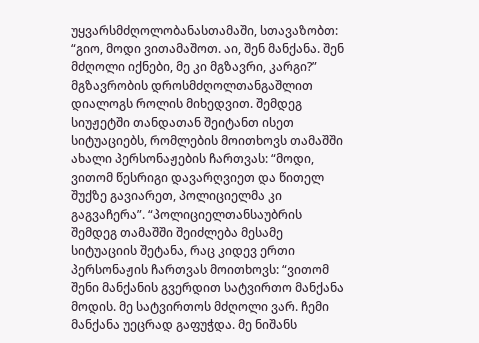უყვარსმძღოლობანასთამაში, სთავაზობთ: “გიო, მოდი ვითამაშოთ. აი, შენ მანქანა. შენ მძღოლი იქნები, მე კი მგზავრი, კარგი?” მგზავრობის დროსმძღოლთანგაშლით დიალოგს როლის მიხედვით. შემდეგ სიუჟეტში თანდათან შეიტანთ ისეთ სიტუაციებს, რომლების მოითხოვს თამაშში ახალი პერსონაჟების ჩართვას: “მოდი, ვითომ წესრიგი დავარღვიეთ და წითელ შუქზე გავიარეთ, პოლიციელმა კი გაგვაჩერა”. “პოლიციელთანსაუბრის შემდეგ თამაშში შეიძლება მესამე სიტუაციის შეტანა, რაც კიდევ ერთი პერსონაჟის ჩართვას მოითხოვს: “ვითომ შენი მანქანის გვერდით სატვირთო მანქანა მოდის. მე სატვირთოს მძღოლი ვარ. ჩემი მანქანა უეცრად გაფუჭდა. მე ნიშანს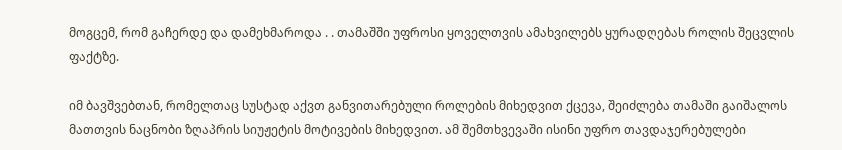მოგცემ, რომ გაჩერდე და დამეხმაროდა . . თამაშში უფროსი ყოველთვის ამახვილებს ყურადღებას როლის შეცვლის ფაქტზე.

იმ ბავშვებთან, რომელთაც სუსტად აქვთ განვითარებული როლების მიხედვით ქცევა, შეიძლება თამაში გაიშალოს მათთვის ნაცნობი ზღაპრის სიუჟეტის მოტივების მიხედვით. ამ შემთხვევაში ისინი უფრო თავდაჯერებულები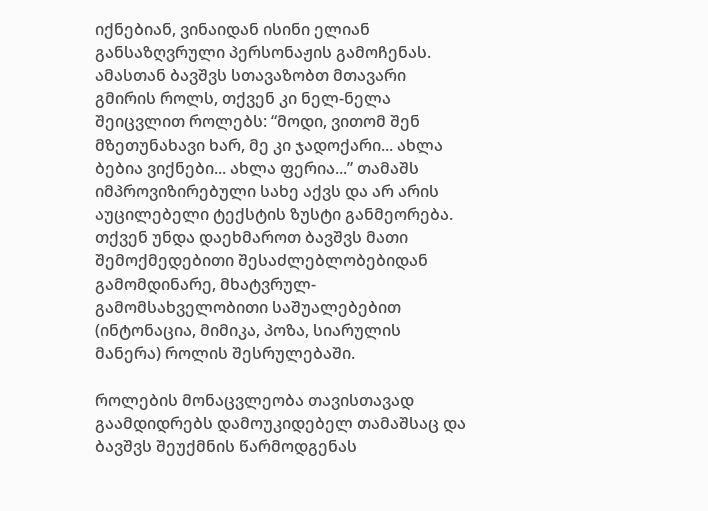იქნებიან, ვინაიდან ისინი ელიან განსაზღვრული პერსონაჟის გამოჩენას. ამასთან ბავშვს სთავაზობთ მთავარი გმირის როლს, თქვენ კი ნელ-ნელა შეიცვლით როლებს: “მოდი, ვითომ შენ მზეთუნახავი ხარ, მე კი ჯადოქარი... ახლა ბებია ვიქნები... ახლა ფერია...” თამაშს იმპროვიზირებული სახე აქვს და არ არის აუცილებელი ტექსტის ზუსტი განმეორება. თქვენ უნდა დაეხმაროთ ბავშვს მათი შემოქმედებითი შესაძლებლობებიდან გამომდინარე, მხატვრულ-გამომსახველობითი საშუალებებით (ინტონაცია, მიმიკა, პოზა, სიარულის მანერა) როლის შესრულებაში.

როლების მონაცვლეობა თავისთავად გაამდიდრებს დამოუკიდებელ თამაშსაც და ბავშვს შეუქმნის წარმოდგენას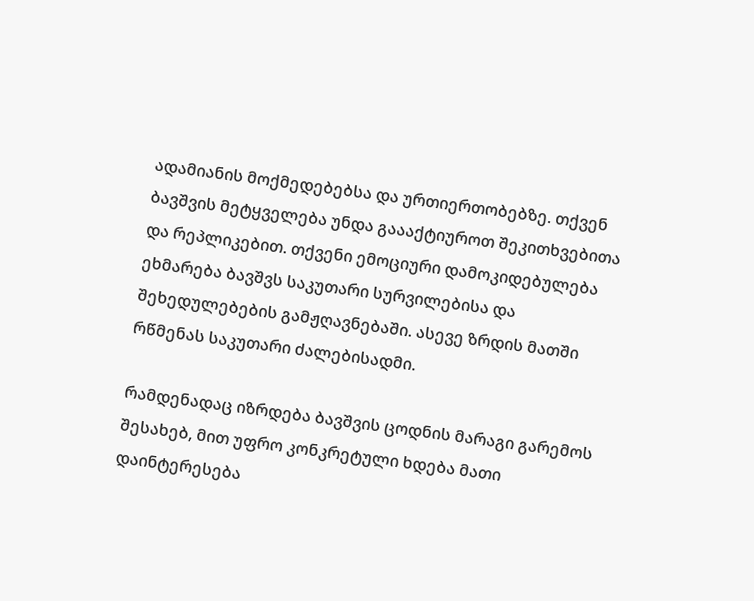ადამიანის მოქმედებებსა და ურთიერთობებზე. თქვენ  ბავშვის მეტყველება უნდა გაააქტიუროთ შეკითხვებითა და რეპლიკებით. თქვენი ემოციური დამოკიდებულება ეხმარება ბავშვს საკუთარი სურვილებისა და შეხედულებების გამჟღავნებაში. ასევე ზრდის მათში რწმენას საკუთარი ძალებისადმი.

რამდენადაც იზრდება ბავშვის ცოდნის მარაგი გარემოს შესახებ, მით უფრო კონკრეტული ხდება მათი დაინტერესება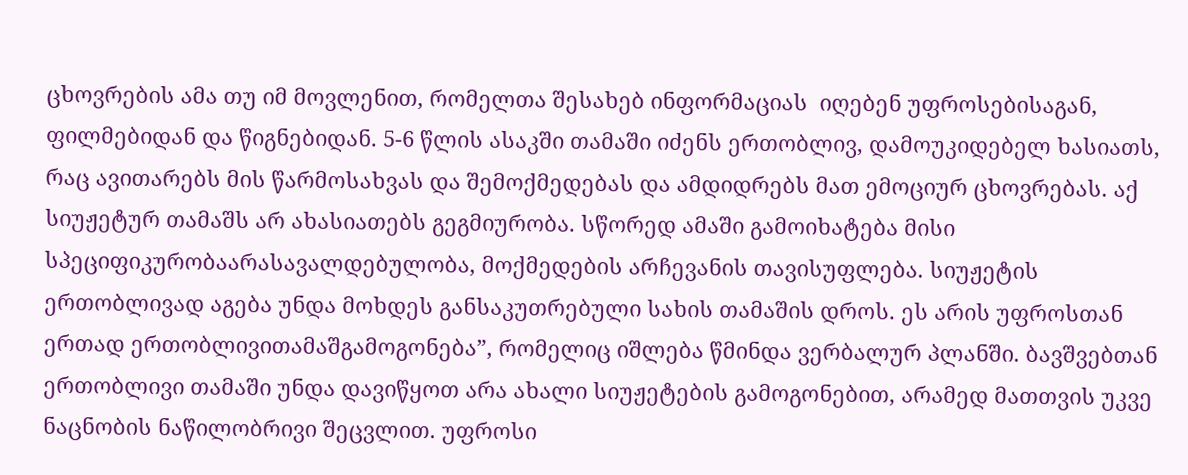ცხოვრების ამა თუ იმ მოვლენით, რომელთა შესახებ ინფორმაციას  იღებენ უფროსებისაგან, ფილმებიდან და წიგნებიდან. 5-6 წლის ასაკში თამაში იძენს ერთობლივ, დამოუკიდებელ ხასიათს, რაც ავითარებს მის წარმოსახვას და შემოქმედებას და ამდიდრებს მათ ემოციურ ცხოვრებას. აქ სიუჟეტურ თამაშს არ ახასიათებს გეგმიურობა. სწორედ ამაში გამოიხატება მისი სპეციფიკურობაარასავალდებულობა, მოქმედების არჩევანის თავისუფლება. სიუჟეტის ერთობლივად აგება უნდა მოხდეს განსაკუთრებული სახის თამაშის დროს. ეს არის უფროსთან ერთად ერთობლივითამაშგამოგონება”, რომელიც იშლება წმინდა ვერბალურ პლანში. ბავშვებთან ერთობლივი თამაში უნდა დავიწყოთ არა ახალი სიუჟეტების გამოგონებით, არამედ მათთვის უკვე ნაცნობის ნაწილობრივი შეცვლით. უფროსი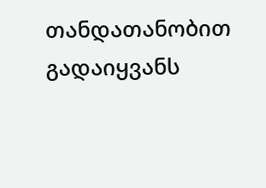თანდათანობით გადაიყვანს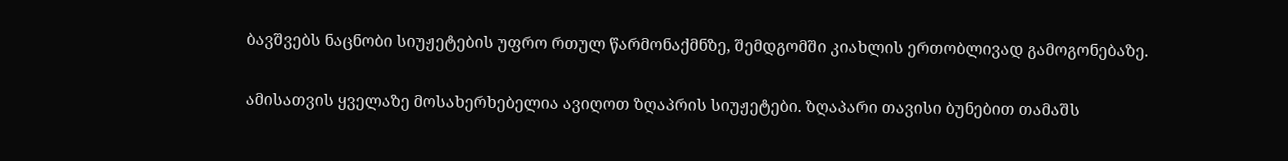ბავშვებს ნაცნობი სიუჟეტების უფრო რთულ წარმონაქმნზე, შემდგომში კიახლის ერთობლივად გამოგონებაზე.

ამისათვის ყველაზე მოსახერხებელია ავიღოთ ზღაპრის სიუჟეტები. ზღაპარი თავისი ბუნებით თამაშს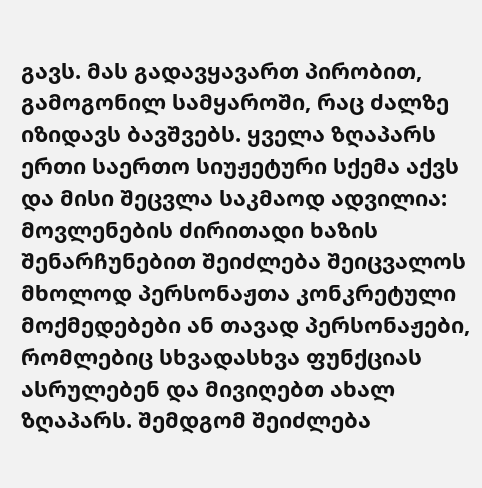გავს. მას გადავყავართ პირობით, გამოგონილ სამყაროში, რაც ძალზე იზიდავს ბავშვებს. ყველა ზღაპარს ერთი საერთო სიუჟეტური სქემა აქვს და მისი შეცვლა საკმაოდ ადვილია: მოვლენების ძირითადი ხაზის შენარჩუნებით შეიძლება შეიცვალოს მხოლოდ პერსონაჟთა კონკრეტული მოქმედებები ან თავად პერსონაჟები, რომლებიც სხვადასხვა ფუნქციას ასრულებენ და მივიღებთ ახალ ზღაპარს. შემდგომ შეიძლება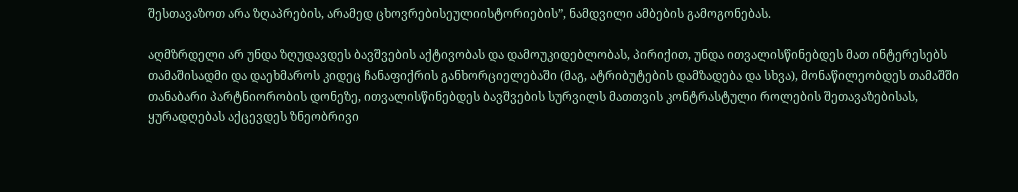შესთავაზოთ არა ზღაპრების, არამედ ცხოვრებისეულიისტორიების”, ნამდვილი ამბების გამოგონებას.

აღმზრდელი არ უნდა ზღუდავდეს ბავშვების აქტივობას და დამოუკიდებლობას, პირიქით, უნდა ითვალისწინებდეს მათ ინტერესებს თამაშისადმი და დაეხმაროს კიდეც ჩანაფიქრის განხორციელებაში (მაგ, ატრიბუტების დამზადება და სხვა), მონაწილეობდეს თამაშში თანაბარი პარტნიორობის დონეზე, ითვალისწინებდეს ბავშვების სურვილს მათთვის კონტრასტული როლების შეთავაზებისას, ყურადღებას აქცევდეს ზნეობრივი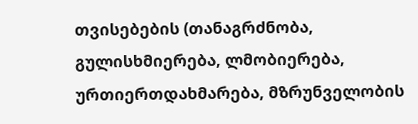თვისებების (თანაგრძნობა, გულისხმიერება, ლმობიერება, ურთიერთდახმარება, მზრუნველობის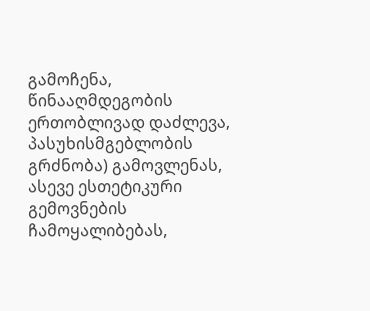გამოჩენა, წინააღმდეგობის ერთობლივად დაძლევა, პასუხისმგებლობის გრძნობა) გამოვლენას, ასევე ესთეტიკური გემოვნების ჩამოყალიბებას,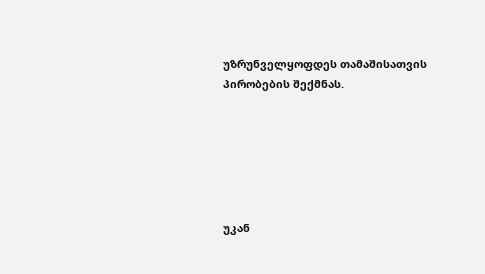უზრუნველყოფდეს თამაშისათვის პირობების შექმნას.






უკან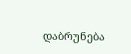დაბრუნება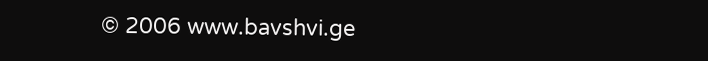© 2006 www.bavshvi.ge